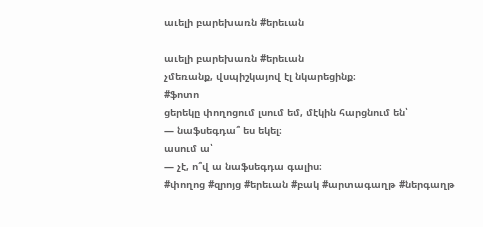աւելի բարեխառն #երեւան

աւելի բարեխառն #երեւան
չմեռանք, վսպիշկայով էլ նկարեցինք։
#ֆոտո
ցերեկը փողոցում լսում եմ, մէկին հարցնում են՝
— նաֆսեգդա՞ ես եկել։
ասում ա՝
— չէ, ո՞վ ա նաֆսեգդա գալիս։
#փողոց #զրոյց #երեւան #բակ #արտագաղթ #ներգաղթ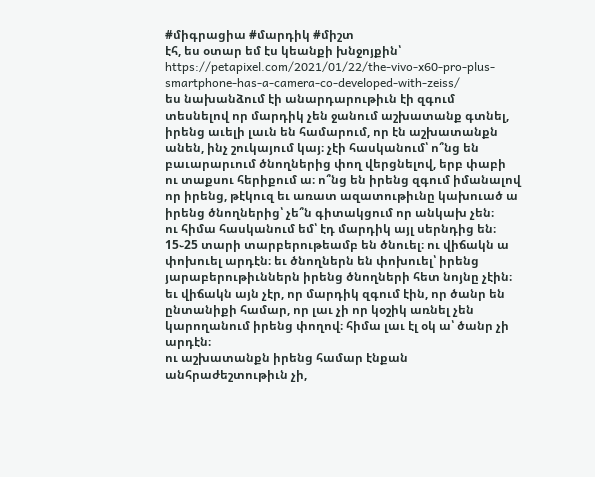#միգրացիա #մարդիկ #միշտ
էհ, ես օտար եմ էս կեանքի խնջոյքին՝ https://petapixel.com/2021/01/22/the-vivo-x60-pro-plus-smartphone-has-a-camera-co-developed-with-zeiss/
ես նախանձում էի անարդարութիւն էի զգում տեսնելով որ մարդիկ չեն ջանում աշխատանք գտնել, իրենց աւելի լաւն են համարում, որ էն աշխատանքն անեն, ինչ շուկայում կայ։ չէի հասկանում՝ ո՞նց են բաւարարւում ծնողներից փող վերցնելով, երբ փաբի ու տաքսու հերիքում ա։ ո՞նց են իրենց զգում իմանալով որ իրենց, թէկուզ եւ առատ ազատութիւնը կախուած ա իրենց ծնողներից՝ չե՞ն գիտակցում որ անկախ չեն։
ու հիմա հասկանում եմ՝ էդ մարդիկ այլ սերնդից են։ 15֊25 տարի տարբերութեամբ են ծնուել։ ու վիճակն ա փոխուել արդէն։ եւ ծնողներն են փոխուել՝ իրենց յարաբերութիւններն իրենց ծնողների հետ նոյնը չէին։ եւ վիճակն այն չէր, որ մարդիկ զգում էին, որ ծանր են ընտանիքի համար, որ լաւ չի որ կօշիկ առնել չեն կարողանում իրենց փողով։ հիմա լաւ էլ օկ ա՝ ծանր չի արդէն։
ու աշխատանքն իրենց համար էնքան անհրաժեշտութիւն չի,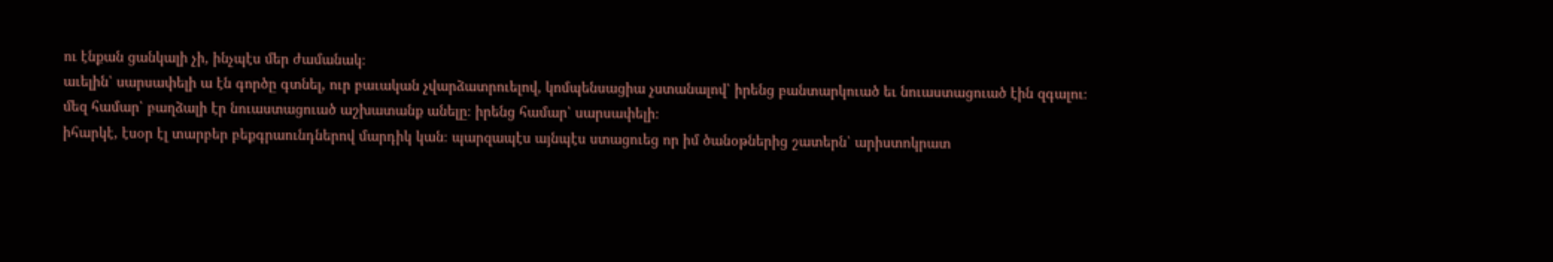ու էնքան ցանկալի չի, ինչպէս մեր ժամանակ։
աւելին՝ սարսափելի ա էն գործը գտնել, ուր բաւական չվարձատրուելով, կոմպենսացիա չստանալով՝ իրենց բանտարկուած եւ նուաստացուած էին զգալու։ մեզ համար՝ բաղձալի էր նուաստացուած աշխատանք անելը։ իրենց համար՝ սարսափելի։
իհարկէ, էսօր էլ տարբեր բեքգրաունդներով մարդիկ կան։ պարզապէս այնպէս ստացուեց որ իմ ծանօթներից շատերն՝ արիստոկրատ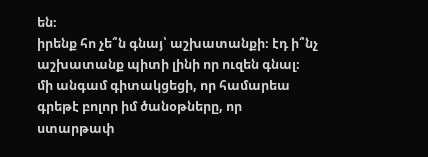են։
իրենք հո չե՞ն գնայ՝ աշխատանքի։ էդ ի՞նչ աշխատանք պիտի լինի որ ուզեն գնալ։
մի անգամ գիտակցեցի, որ համարեա գրեթէ բոլոր իմ ծանօթները, որ ստարթափ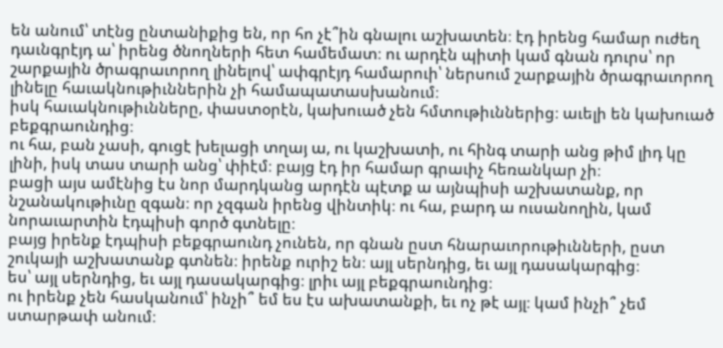են անում՝ տէնց ընտանիքից են, որ հո չէ՞ին գնալու աշխատեն։ էդ իրենց համար ուժեղ դաւնգրէյդ ա՝ իրենց ծնողների հետ համեմատ։ ու արդէն պիտի կամ գնան դուրս՝ որ շարքային ծրագրաւորող լինելով՝ ափգրէյդ համարուի՝ ներսում շարքային ծրագրաւորող լինելը հաւակնութիւններին չի համապատասխանում։
իսկ հաւակնութիւնները, փաստօրէն, կախուած չեն հմտութիւններից։ աւելի են կախուած բեքգրաունդից։
ու հա, բան չասի, գուցէ խելացի տղայ ա, ու կաշխատի, ու հինգ տարի անց թիմ լիդ կը լինի, իսկ տաս տարի անց՝ փիէմ։ բայց էդ իր համար գրաւիչ հեռանկար չի։
բացի այս ամէնից էս նոր մարդկանց արդէն պէտք ա այնպիսի աշխատանք, որ նշանակութիւնը զգան։ որ չզգան իրենց վինտիկ։ ու հա, բարդ ա ուսանողին, կամ նորաւարտին էդպիսի գործ գտնելը։
բայց իրենք էդպիսի բեքգրաունդ չունեն, որ գնան ըստ հնարաւորութիւնների, ըստ շուկայի աշխատանք գտնեն։ իրենք ուրիշ են։ այլ սերնդից, եւ այլ դասակարգից։
ես՝ այլ սերնդից, եւ այլ դասակարգից։ լրիւ այլ բեքգրաունդից։
ու իրենք չեն հասկանում՝ ինչի՞ եմ ես էս ախատանքի, եւ ոչ թէ այլ։ կամ ինչի՞ չեմ ստարթափ անում։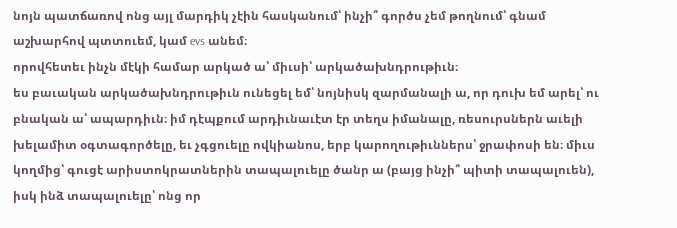նոյն պատճառով ոնց այլ մարդիկ չէին հասկանում՝ ինչի՞ գործս չեմ թողնում՝ գնամ աշխարհով պտտուեմ, կամ evs անեմ։
որովհետեւ ինչն մէկի համար արկած ա՝ միւսի՝ արկածախնդրութիւն։
ես բաւական արկածախնդրութիւն ունեցել եմ՝ նոյնիսկ զարմանալի ա, որ դուխ եմ արել՝ ու բնական ա՝ ապարդիւն։ իմ դէպքում արդիւնաւէտ էր տեղս իմանալը, ռեսուրսներն աւելի խելամիտ օգտագործելը, եւ չգցուելը ովկիանոս, երբ կարողութիւններս՝ ջրափոսի են։ միւս կողմից՝ գուցէ արիստոկրատներին տապալուելը ծանր ա (բայց ինչի՞ պիտի տապալուեն), իսկ ինձ տապալուելը՝ ոնց որ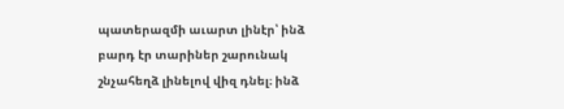պատերազմի աւարտ լինէր՝ ինձ բարդ էր տարիներ շարունակ շնչահեղձ լինելով վիզ դնել։ ինձ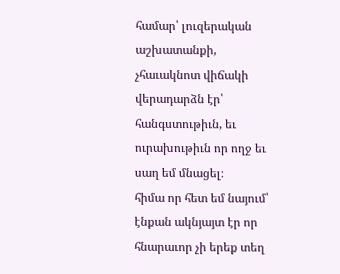համար՝ լուզերական աշխատանքի, չհաւակնոտ վիճակի վերադարձն էր՝ հանգստութիւն, եւ ուրախութիւն որ ողջ եւ սաղ եմ մնացել։
հիմա որ հետ եմ նայում՝ էնքան ակնյայտ էր որ հնարաւոր չի երեք տեղ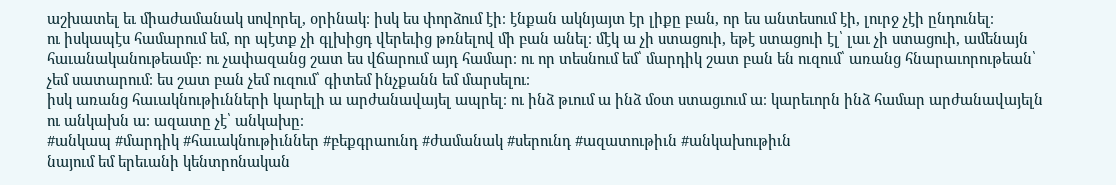աշխատել եւ միաժամանակ սովորել, օրինակ։ իսկ ես փորձում էի։ էնքան ակնյայտ էր լիքը բան, որ ես անտեսում էի, լուրջ չէի ընդունել։
ու իսկապէս համարում եմ, որ պէտք չի գլխիցդ վերեւից թռնելով մի բան անել։ մէկ ա չի ստացուի, եթէ ստացուի էլ՝ լաւ չի ստացուի, ամենայն հաւանականութեամբ։ ու չափազանց շատ ես վճարում այդ համար։ ու որ տեսնում եմ՝ մարդիկ շատ բան են ուզում՝ առանց հնարաւորութեան՝ չեմ սատարում։ ես շատ բան չեմ ուզում՝ գիտեմ ինչքանն եմ մարսելու։
իսկ առանց հաւակնութիւնների կարելի ա արժանավայել ապրել։ ու ինձ թւում ա ինձ մօտ ստացւում ա։ կարեւորն ինձ համար արժանավայելն ու անկախն ա։ ազատը չէ՝ անկախը։
#անկապ #մարդիկ #հաւակնութիւններ #բեքգրաունդ #ժամանակ #սերունդ #ազատութիւն #անկախութիւն
նայում եմ երեւանի կենտրոնական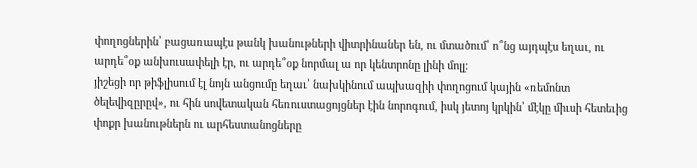փողոցներին՝ բացառապէս թանկ խանութների վիտրինաներ են, ու մտածում՝ ո՞նց այդպէս եղաւ, ու արդե՞օք անխուսափելի էր, ու արդե՞օք նորմալ ա որ կենտրոնը լինի մոլլ։
յիշեցի որ թիֆլիսում էլ նոյն անցումը եղաւ՝ նախկինում ապխազիի փողոցում կային «ռեմոնտ ծելեվիզըրըվ», ու հին սովետական հեռուստացոյցներ էին նորոգում, իսկ յետոյ կրկին՝ մէկը միւսի հետեւից փոքր խանութներն ու արհեստանոցները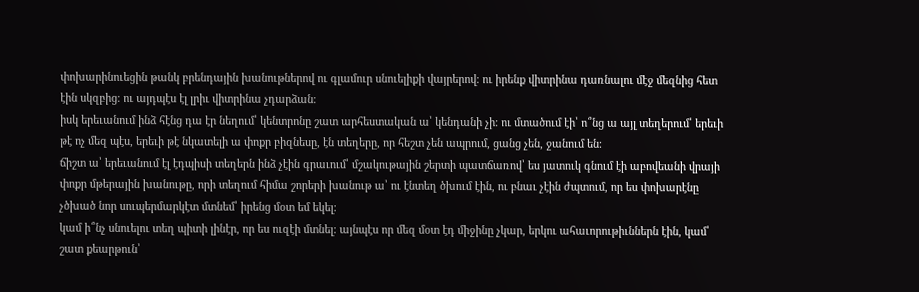փոխարինուեցին թանկ բրենդային խանութներով ու գլամուր սնուելիքի վայրերով։ ու իրենք վիտրինա դառնալու մէջ մեզնից հետ էին սկզբից։ ու այդպէս էլ լրիւ վիտրինա չդարձան։
իսկ երեւանում ինձ հէնց դա էր նեղում՝ կենտրոնը շատ արհեստական ա՝ կենդանի չի։ ու մտածում էի՝ ո՞նց ա այլ տեղերում՝ երեւի թէ ոչ մեզ պէս, երեւի թէ նկատելի ա փոքր բիզնեսը, էն տեղերը, որ հեշտ չեն ապրում, ցանց չեն, ջանում են։
ճիշտ ա՝ երեւանում էլ էդպիսի տեղերն ինձ չէին գրաւում՝ մշակութային շերտի պատճառով՝ ես յատուկ գնում էի աբովեանի վրայի փոքր մթերային խանութը, որի տեղում հիմա շորերի խանութ ա՝ ու էնտեղ ծխում էին, ու բնաւ չէին ժպտում, որ ես փոխարէնը չծխած նոր սուպերմարկէտ մտնեմ՝ իրենց մօտ եմ եկել։
կամ ի՞նչ սնուելու տեղ պիտի լինէր, որ ես ուզէի մտնել։ այնպէս որ մեզ մօտ էդ միջինը չկար, երկու ահաւորութիւններն էին, կամ՝ շատ քեարթուն՝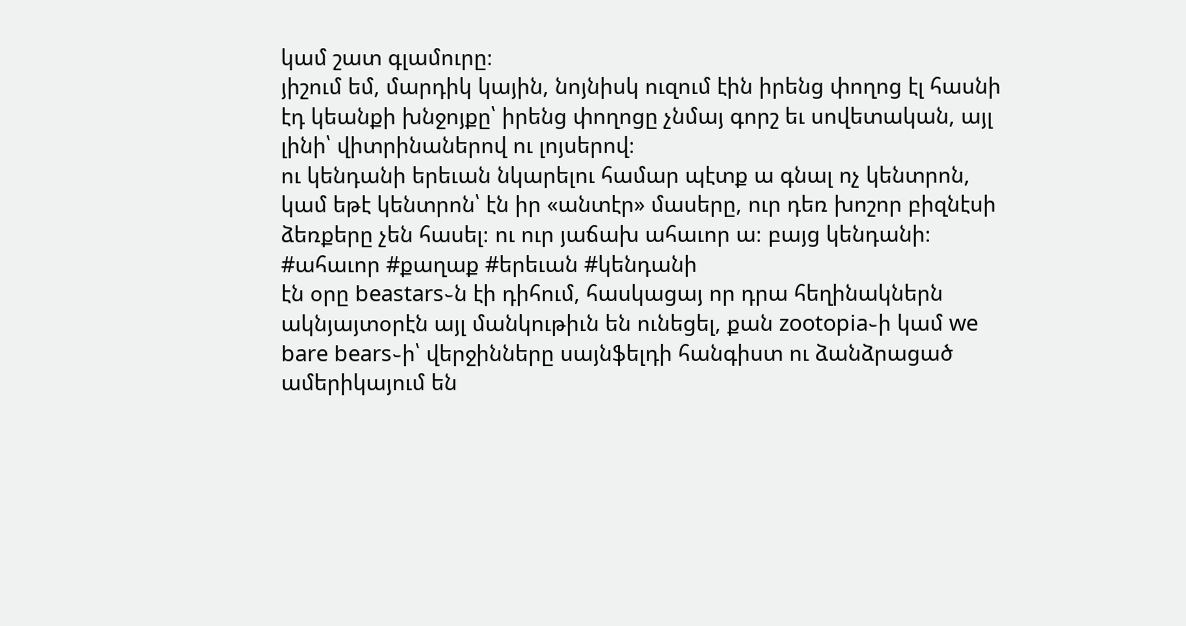կամ շատ գլամուրը։
յիշում եմ, մարդիկ կային, նոյնիսկ ուզում էին իրենց փողոց էլ հասնի էդ կեանքի խնջոյքը՝ իրենց փողոցը չնմայ գորշ եւ սովետական, այլ լինի՝ վիտրինաներով ու լոյսերով։
ու կենդանի երեւան նկարելու համար պէտք ա գնալ ոչ կենտրոն, կամ եթէ կենտրոն՝ էն իր «անտէր» մասերը, ուր դեռ խոշոր բիզնէսի ձեռքերը չեն հասել։ ու ուր յաճախ ահաւոր ա։ բայց կենդանի։
#ահաւոր #քաղաք #երեւան #կենդանի
էն օրը beastars֊ն էի դիհում, հասկացայ որ դրա հեղինակներն ակնյայտօրէն այլ մանկութիւն են ունեցել, քան zootopia֊ի կամ we bare bears֊ի՝ վերջինները սայնֆելդի հանգիստ ու ձանձրացած ամերիկայում են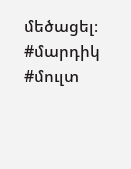մեծացել։
#մարդիկ #մուլտ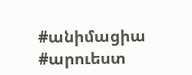#անիմացիա #արուեստ